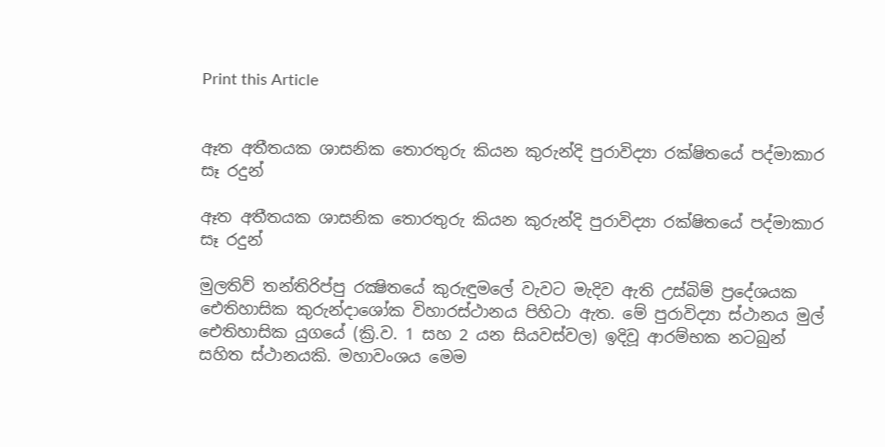Print this Article


ඈත අතීතයක ශාසනික තොරතුරු කියන කුරුන්දි පුරාවිද්‍යා රක්ෂිතයේ පද්මාකාර සෑ රදුන්

ඈත අතීතයක ශාසනික තොරතුරු කියන කුරුන්දි පුරාවිද්‍යා රක්ෂිතයේ පද්මාකාර සෑ රදුන්

මුලතිව් තන්තිරිප්පු රක්‍ෂිතයේ කුරුඳුමලේ වැවට මැදිව ඇති උස්බිම් ප්‍රදේශයක ඓතිහාසික කුරුන්දාශෝක විහාරස්ථානය පිහිටා ඇත. මේ පුරාවිද්‍යා ස්ථානය මුල් ඓතිහාසික යුගයේ (ක්‍රි.ව. 1 සහ 2 යන සියවස්වල) ඉදිවූ ආරම්භක නටබුන් සහිත ස්ථානයකි. මහාවංශය මෙම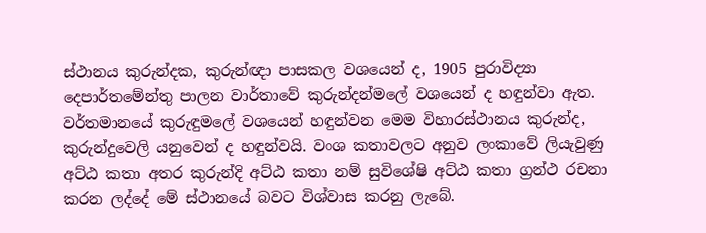ස්ථානය කුරුන්දක, කුරුන්ඥා පාසකල වශයෙන් ද, 1905 පුරාවිද්‍යා දෙපාර්තමේන්තු පාලන වාර්තාවේ කුරුන්දන්මලේ වශයෙන් ද හඳුන්වා ඇත. වර්තමානයේ කුරුඳුමලේ වශයෙන් හඳුන්වන මෙම විහාරස්ථානය කුරුන්ද, කුරුන්දුවෙලි යනුවෙන් ද හඳුන්වයි. වංශ කතාවලට අනුව ලංකාවේ ලියැවුණු අට්ඨ කතා අතර කුරුන්දි අට්ඨ කතා නම් සුවිශේෂි අට්ඨ කතා ග්‍රන්ථ රචනා කරන ලද්දේ මේ ස්ථානයේ බවට විශ්වාස කරනු ලැබේ.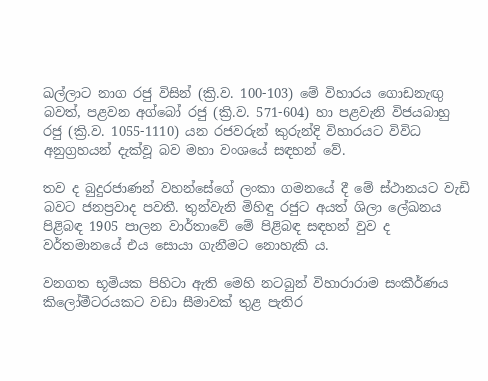ඛල්ලාට නාග රජු විසින් (ක්‍රි.ව. 100-103) මේ විහාරය ගොඩනැඟු බවත්, පළවන අග්බෝ රජු (ක්‍රි.ව. 571-604) හා පළවැනි විජයබාහු රජු (ක්‍රි.ව. 1055-1110) යන රජවරුන් කුරුන්දි විහාරයට විවිධ අනුග්‍රහයන් දැක්වූ බව මහා වංශයේ සඳහන් වේ.

තව ද බුදුරජාණන් වහන්සේගේ ලංකා ගමනයේ දී මේ ස්ථානයට වැඩි බවට ජනප්‍රවාද පවතී. තුන්වැනි මිහිඳු රජුට අයත් ශිලා ලේඛනය පිළිබඳ 1905 පාලන වාර්තාවේ මේ පිළිබඳ සඳහන් වුව ද වර්තමානයේ එය සොයා ගැනීමට නොහැකි ය.

වනගත භූමියක පිහිටා ඇති මෙහි නටබුන් විහාරාරාම සංකීර්ණය කිලෝමීටරයකට වඩා සීමාවක් තුළ පැතිර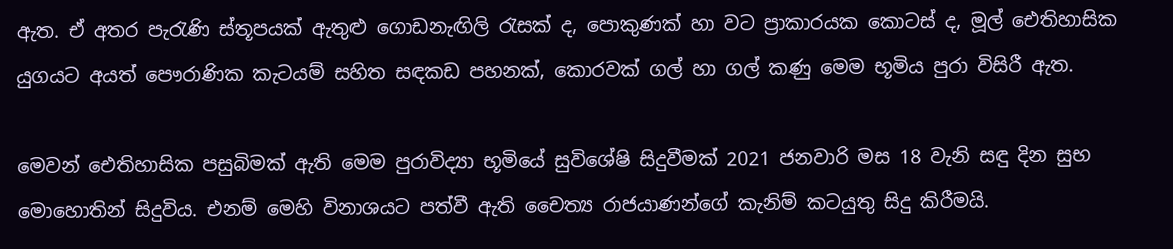ඇත. ඒ අතර පැරැණි ස්තූපයක් ඇතුළු ගොඩනැඟිලි රැසක් ද, පොකුණක් හා වට ප්‍රාකාරයක කොටස් ද, මූල් ඓතිහාසික යුගයට අයත් පෞරාණික කැටයම් සහිත සඳකඩ පහනක්, කොරවක් ගල් හා ගල් කණු මෙම භූමිය පුරා විසිරී ඇත.

මෙවන් ඓතිහාසික පසුබිමක් ඇති මෙම පුරාවිද්‍යා භූමියේ සුවිශේෂි සිදුවීමක් 2021 ජනවාරි මස 18 වැනි සඳු දින සුභ මොහොතින් සිදුවිය. එනම් මෙහි විනාශයට පත්වී ඇති චෛත්‍ය රාජයාණන්ගේ කැනිම් කටයුතු සිදු කිරීමයි.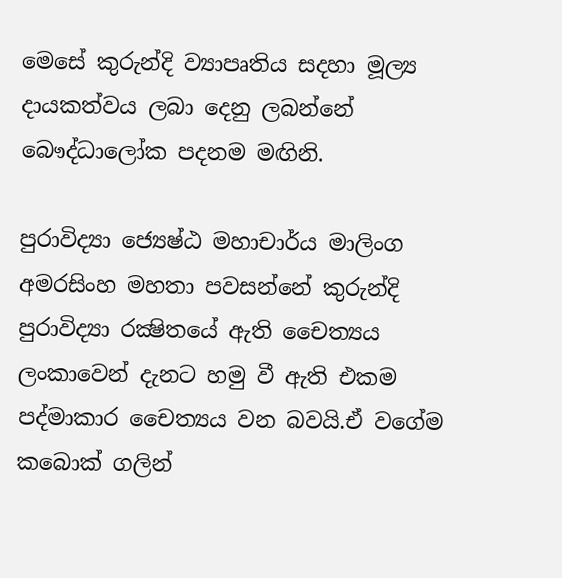මෙසේ කුරුන්දි ව්‍යාපෘතිය සදහා මූල්‍ය දායකත්වය ලබා දෙනු ලබන්නේ බෞද්ධාලෝක පදනම මඟිනි.

පුරාවිද්‍යා ජ්‍යෙෂ්ඨ මහාචාර්ය මාලිංග අමරසිංහ මහතා පවසන්නේ කුරුන්දි පුරාවිද්‍යා රක්‍ෂිතයේ ඇති චෛත්‍යය ලංකාවෙන් දැනට හමු වී ඇති එකම පද්මාකාර චෛත්‍යය වන බවයි.ඒ වගේම කබොක් ගලින්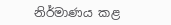නිර්මාණය කළ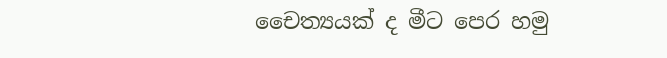චෛත්‍යයක් ද මීට පෙර හමු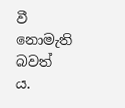වී නොමැති බවත් ය.